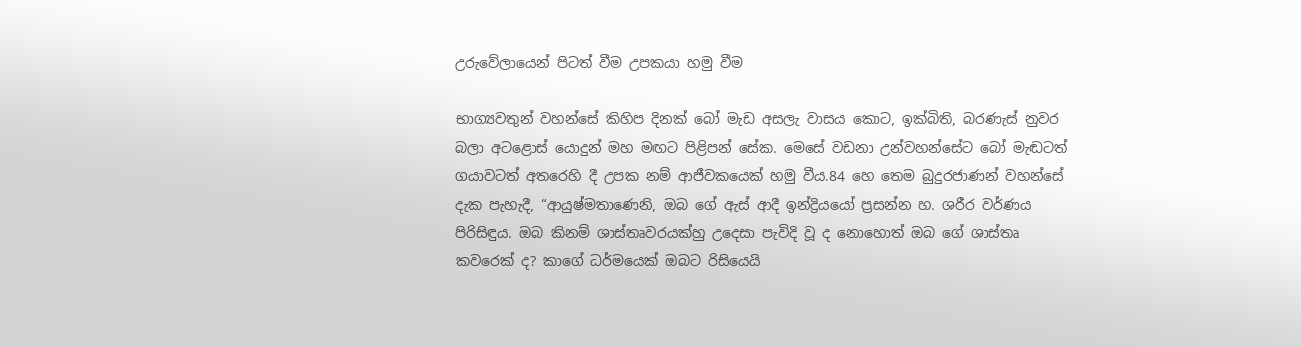උරුවේලායෙන් පිටත් වීම උපකයා හමු වීම

භාග්‍යවතුන් වහන්සේ කිහිප දිනක් බෝ මැඩ අසලැ වාසය කොට, ඉක්බිති, බරණැස් නුවර බලා අටළොස් යොදුන් මහ මඟට පිළිපන් සේක. මෙසේ වඩනා උන්වහන්සේට බෝ මැඬටත් ගයාවටත් අතරෙහි දී උපක නම් ආජීවකයෙක් හමු වීය.84 හෙ තෙම බුදුරජාණන් වහන්සේ දැක පැහැදී, “ආයුෂ්මතාණෙනි, ඔබ ගේ ඇස් ආදී ඉන්ද්‍රියයෝ ප්‍රසන්න හ. ශරීර වර්ණය පිරිසිඳුය. ඔබ කිනම් ශාස්තෘවරයක්හු උදෙසා පැවිදි වූ ද නොහොත් ඔබ ගේ ශාස්තෘ කවරෙක් ද? කාගේ ධර්මයෙක් ඔබට රිසියෙයි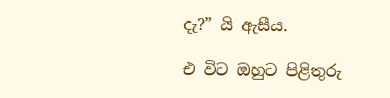දැ?” යි ඇසීය.

එ විට ඔහුට පිළිතුරු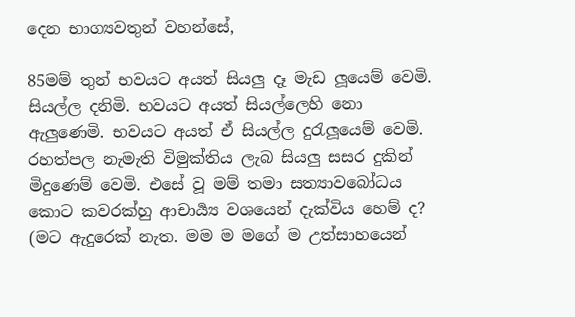දෙන භාග්‍යවතුන් වහන්සේ,

85මම් තුන් භවයට අයත් සියලු දෑ මැඩ ලූයෙම් වෙමි. සියල්ල දනිමි. භවයට අයත් සියල්ලෙහි නො ඇලුණෙමි. භවයට අයත් ඒ සියල්ල දුරැලූයෙම් වෙමි. රහත්පල නැමැති විමුක්තිය ලැබ සියලු සසර දුකින් මිදුණෙම් වෙමි. එසේ වූ මම් තමා සත්‍යාවබෝධය කොට කවරක්හු ආචාර්‍ය්‍ය වශයෙන් දැක්විය හෙම් ද? (මට ඇදුරෙක් නැත. මම ම මගේ ම උත්සාහයෙන්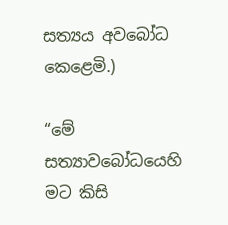සත්‍යය අවබෝධ කෙළෙමි.)

“මේ සත්‍යාවබෝධයෙහි මට කිසි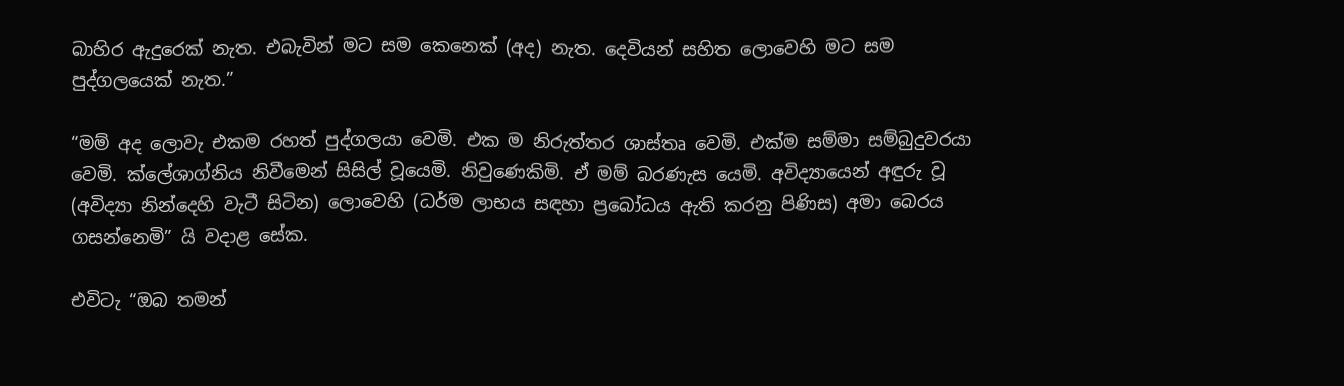බාහිර ඇදුරෙක් නැත. එබැවින් මට සම කෙනෙක් (අද) නැත. දෙවියන් සහිත ලොවෙහි මට සම පුද්ගලයෙක් නැත.”

“මම් අද ලොවැ එකම රහත් පුද්ගලයා වෙමි. එක ම නිරුත්තර ශාස්තෘ වෙමි. එක්ම සම්මා සම්බුදුවරයා වෙමි. ක්ලේශාග්නිය නිවීමෙන් සිසිල් වූයෙමි. නිවුණෙකිමි. ඒ මම් බරණැස යෙමි. අවිද්‍යායෙන් අඳුරු වූ (අවිද්‍යා නින්දෙහි වැටී සිටින) ලොවෙහි (ධර්ම ලාභය සඳහා ප්‍රබෝධය ඇති කරනු පිණිස) අමා බෙරය ගසන්නෙමි” යි වදාළ සේක.

එවිටැ “ඔබ තමන්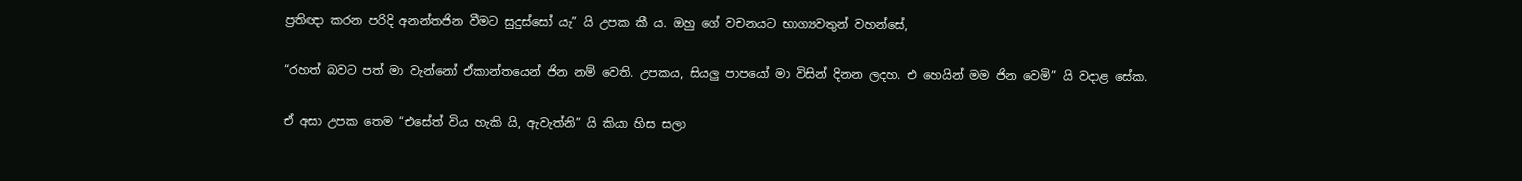ප්‍රතිඥා කරන පරිදි අනන්තජින වීමට සුදුස්සෝ යැ” යි උපක කී ය. ඔහු ගේ වචනයට භාග්‍යවතුන් වහන්සේ,

“රහත් බවට පත් මා වැන්නෝ ඒකාන්තයෙන් ජින නම් වෙති. උපකය, සියලු පාපයෝ මා විසින් දිනන ලදහ. එ හෙයින් මම ජින වෙමි” යි වදාළ සේක.

ඒ අසා උපක තෙම “එසේත් විය හැකි යි, ඇවැත්නි” යි කියා හිස සලා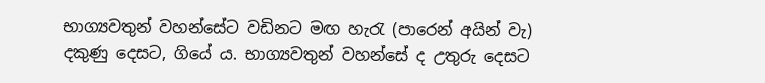භාග්‍යවතුන් වහන්සේට වඩිනට මඟ හැරැ (පාරෙන් අයින් වැ) දකුණු දෙසට, ගියේ ය. භාග්‍යවතුන් වහන්සේ ද උතුරු දෙසට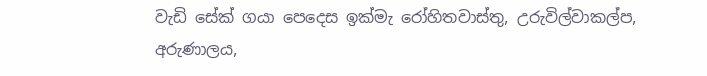වැඩි සේක් ගයා පෙදෙස ඉක්මැ රෝහිතවාස්තු, උරුවිල්වාකල්ප, අරුණාලය,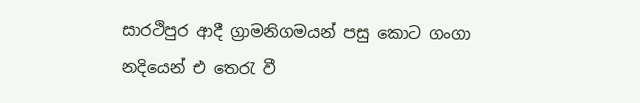සාරථිපුර ආදී ග්‍රාමනිගමයන් පසු කොට ගංගා නදියෙන් එ තෙරැ වී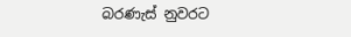බරණැස් නුවරට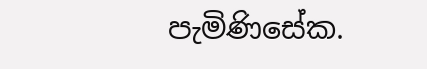පැමිණිසේක.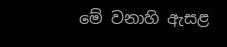මේ වනාහි ඇසළ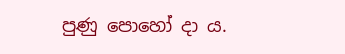පුණු පොහෝ දා ය.